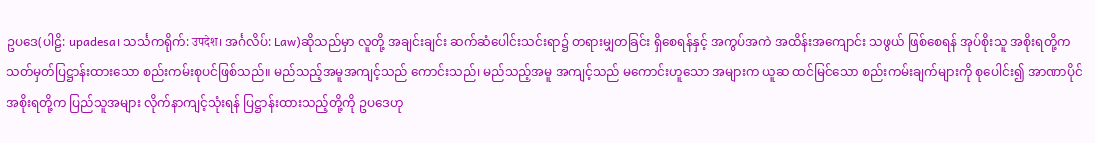ဥပဒေ(ပါဠိ: upadesa၊ သင်္သကရိုက်: उपदेश၊ အင်္ဂလိပ်: Law)ဆိုသည်မှာ လူတို့ အချင်းချင်း ဆက်ဆံပေါင်းသင်းရာ၌ တရားမျှတခြင်း ရှိစေရန်နှင့် အကွပ်အကဲ အထိန်းအကျောင်း သဖွယ် ဖြစ်စေရန် အုပ်စိုးသူ အစိုးရတို့က သတ်မှတ်ပြဋ္ဌာန်းထားသော စည်းကမ်းစုပင်ဖြစ်သည်။ မည်သည့်အမူအကျင့်သည် ကောင်းသည်၊ မည်သည့်အမူ အကျင့်သည် မကောင်းဟူသော အများက ယူဆ ထင်မြင်သော စည်းကမ်းချက်များကို စုပေါင်း၍ အာဏာပိုင်အစိုးရတို့က ပြည်သူအများ လိုက်နာကျင့်သုံးရန် ပြဋ္ဌာန်းထားသည့်တို့ကို ဥပဒေဟု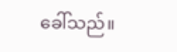ခေါ်သည်။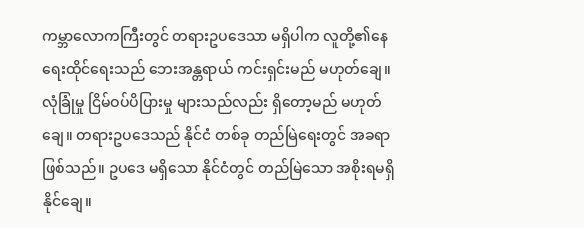ကမ္ဘာလောကကြီးတွင် တရားဥပဒေသာ မရှိပါက လူတို့၏နေရေးထိုင်ရေးသည် ဘေးအန္တရာယ် ကင်းရှင်းမည် မဟုတ်ချေ။ လုံခြုံမှု ငြိမ်ဝပ်ပိပြားမှု များသည်လည်း ရှိတော့မည် မဟုတ်ချေ။ တရားဥပဒေသည် နိုင်ငံ တစ်ခု တည်မြဲရေးတွင် အခရာ ဖြစ်သည်။ ဥပဒေ မရှိသော နိုင်ငံတွင် တည်မြဲသော အစိုးရမရှိနိုင်ချေ။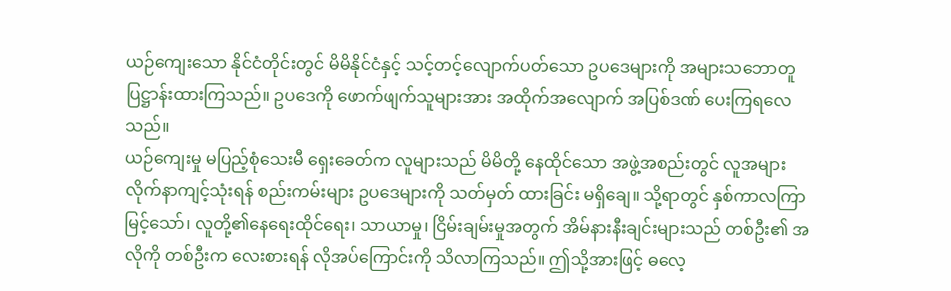ယဉ်ကျေးသော နိုင်ငံတိုင်းတွင် မိမိနိုင်ငံနှင့် သင့်တင့်လျောက်ပတ်သော ဥပဒေများကို အများသဘောတူ ပြဋ္ဌာန်းထားကြသည်။ ဥပဒေကို ဖောက်ဖျက်သူများအား အထိုက်အလျောက် အပြစ်ဒဏ် ပေးကြရလေသည်။
ယဉ်ကျေးမှု မပြည့်စုံသေးမီ ရှေးခေတ်က လူများသည် မိမိတို့ နေထိုင်သော အဖွဲ့အစည်းတွင် လူအများ လိုက်နာကျင့်သုံးရန် စည်းကမ်းများ ဥပဒေများကို သတ်မှတ် ထားခြင်း မရှိချေ။ သို့ရာတွင် နှစ်ကာလကြာ မြင့်သော်၊ လူတို့၏နေရေးထိုင်ရေး၊ သာယာမှု၊ ငြိမ်းချမ်းမှုအတွက် အိမ်နားနီးချင်းများသည် တစ်ဦး၏ အလိုကို တစ်ဦးက လေးစားရန် လိုအပ်ကြောင်းကို သိလာကြသည်။ ဤသို့အားဖြင့် ဓလေ့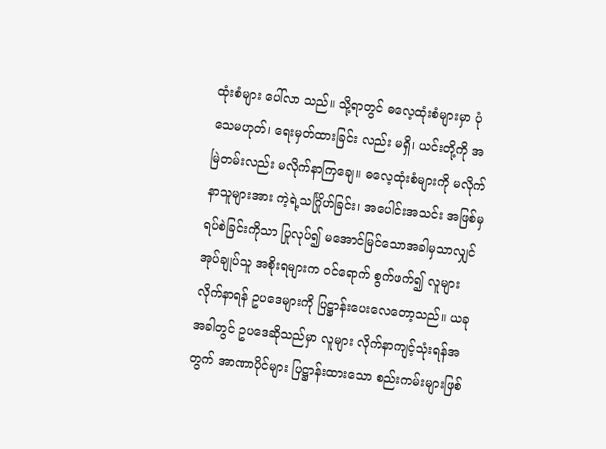ထုံးစံများ ပေါ်လာ သည်။ သို့ရာတွင် ဓလေ့ထုံးစံများမှာ ပုံသေမဟုတ်၊ ရေးမှတ်ထားခြင်း လည်း မရှိ၊ ယင်းတို့ကို အမြဲတမ်းလည်း မလိုက်နာကြချေ။ ဓလေ့ထုံးစံများကို မလိုက်နာသူများအား ကဲ့ရဲ့သင်္ဂြိုဟ်ခြင်း၊ အပေါင်းအသင်း အဖြစ်မှ ရပ်စဲခြင်းကိုသာ ပြုလုပ်၍ မအောင်မြင်သောအခါမှသာလျှင် အုပ်ချုပ်သူ အစိုးရများက ဝင်ရောက် စွက်ဖက်၍ လူများလိုက်နာရန် ဥပဒေများကို ပြဋ္ဌာန်းပေးလေတော့သည်။ ယခု အခါတွင် ဥပဒေဆိုသည်မှာ လူများ လိုက်နာကျင့်သုံးရန်အတွက် အာဏာပိုင်များ ပြဋ္ဌာန်းထားသော စည်းကမ်းများဖြစ်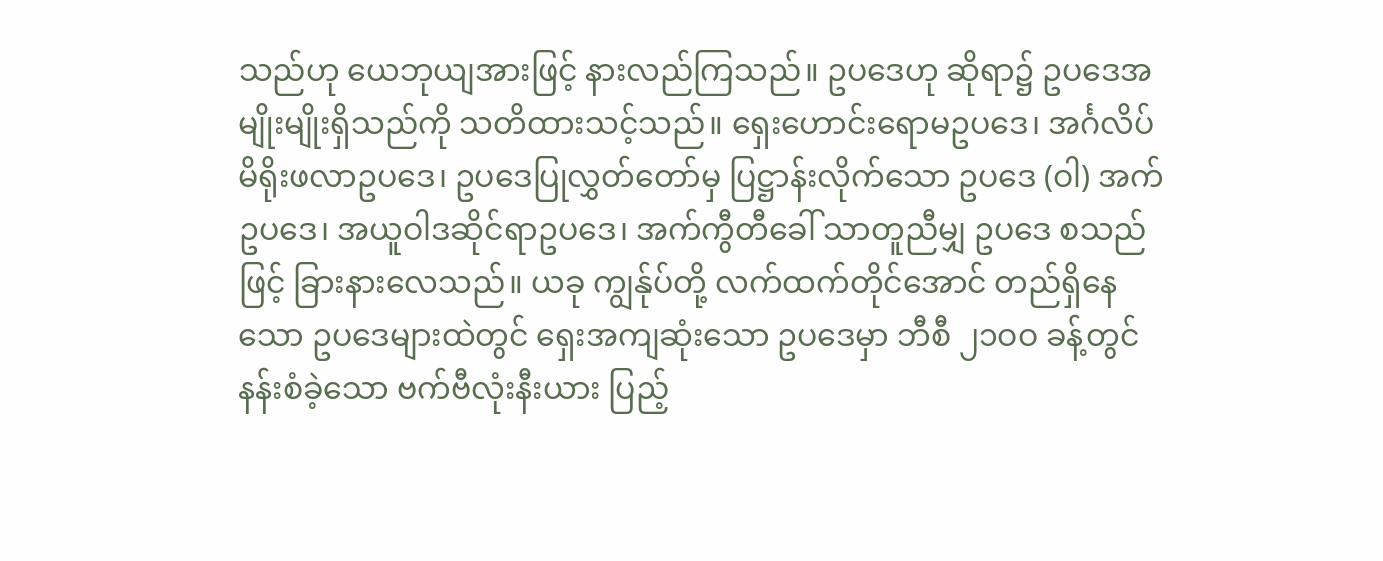သည်ဟု ယေဘုယျအားဖြင့် နားလည်ကြသည်။ ဥပဒေဟု ဆိုရာ၌ ဥပဒေအမျိုးမျိုးရှိသည်ကို သတိထားသင့်သည်။ ရှေးဟောင်းရောမဥပဒေ၊ အင်္ဂလိပ်မိရိုးဖလာဥပဒေ၊ ဥပဒေပြုလွှတ်တော်မှ ပြဋ္ဌာန်းလိုက်သော ဥပဒေ (ဝါ) အက်ဥပဒေ၊ အယူဝါဒဆိုင်ရာဥပဒေ၊ အက်ကွီတီခေါ် သာတူညီမျှ ဥပဒေ စသည်ဖြင့် ခြားနားလေသည်။ ယခု ကျွန်ုပ်တို့ လက်ထက်တိုင်အောင် တည်ရှိနေ သော ဥပဒေများထဲတွင် ရှေးအကျဆုံးသော ဥပဒေမှာ ဘီစီ ၂၁ဝဝ ခန့်တွင် နန်းစံခဲ့သော ဗက်ဗီလုံးနီးယား ပြည့်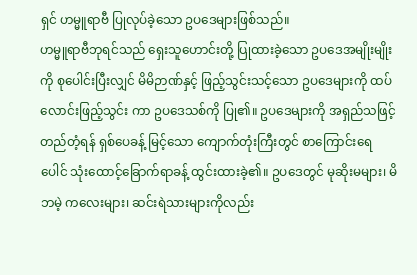ရှင် ဟမ္မူရာဗီ ပြုလုပ်ခဲ့သော ဥပဒေများဖြစ်သည်။
ဟမ္မူရာဗီဘုရင်သည် ရှေးသူဟောင်းတို့ ပြုထားခဲ့သော ဥပဒေအမျိုးမျိုးကို စုပေါင်းပြီးလျှင် မိမိဉာဏ်နှင့် ဖြည့်သွင်းသင့်သော ဥပဒေများကို ထပ်လောင်းဖြည့်သွင်း ကာ ဥပဒေသစ်ကို ပြု၏။ ဥပဒေများကို အရှည်သဖြင့် တည်တံ့ရန် ရှစ်ပေခန့် မြင့်သော ကျောက်တုံးကြီးတွင် စာကြောင်းရေပေါင် သုံးထောင့်ခြောက်ရာခန့် ထွင်းထားခဲ့၏။ ဥပဒေတွင် မုဆိုးမများ၊ မိဘမဲ့ ကလေးများ၊ ဆင်းရဲသားများကိုလည်း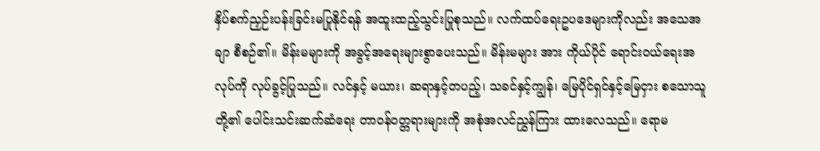နှိပ်စက်ညှဉ်းပန်းခြင်းမပြုနိုင်ရန် အထူးထည့်သွင်းပြုစုသည်။ လက်ထပ်ရေးဥပဒေများကိုလည်း အသေအချာ စီစဉ်၏။ မိန်းမများကို အခွင့်အရေးများစွာပေးသည်။ မိန်းမများ အား ကိုယ်ပိုင် ရောင်းဝယ်ရေးအလုပ်ကို လုပ်ခွင့်ပြုသည်။ လင်နှင့် မယား၊ ဆရာနှင့်တပည့်၊ သခင်နှင့်ကျွန်၊ မြေပိုင်ရှင်နှင့်မြေငှား စသောသူတို့၏ ပေါင်းသင်းဆက်ဆံရေး တာဝန်ဝတ္တရားများကို အစုံအလင်ညွှန်ကြား ထားလေသည်။ ရောမ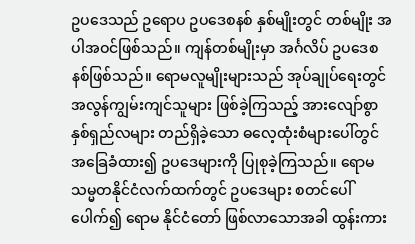ဥပဒေသည် ဥရောပ ဥပဒေစနစ် နှစ်မျိုးတွင် တစ်မျိုး အပါအဝင်ဖြစ်သည်။ ကျန်တစ်မျိုးမှာ အင်္ဂလိပ် ဥပဒေစနစ်ဖြစ်သည်။ ရောမလူမျိုးများသည် အုပ်ချုပ်ရေးတွင် အလွန်ကျွမ်းကျင်သူများ ဖြစ်ခဲ့ကြသည့် အားလျော်စွာ နှစ်ရှည်လများ တည်ရှိခဲ့သော ဓလေ့ထုံးစံများပေါ်တွင် အခြေခံထား၍ ဥပဒေများကို ပြုစုခဲ့ကြသည်။ ရောမသမ္မတနိုင်ငံလက်ထက်တွင် ဥပဒေများ စတင်ပေါ်ပေါက်၍ ရောမ နိုင်ငံတော် ဖြစ်လာသောအခါ ထွန်းကား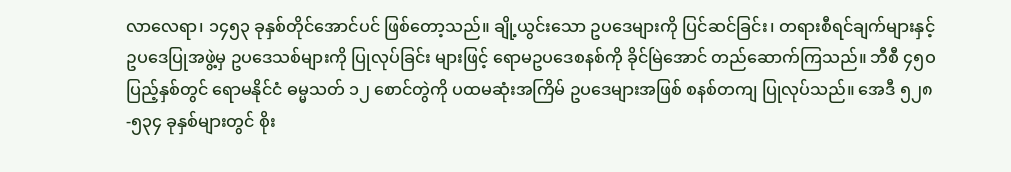လာလေရာ၊ ၁၄၅၃ ခုနှစ်တိုင်အောင်ပင် ဖြစ်တော့သည်။ ချို့ယွင်းသော ဥပဒေများကို ပြင်ဆင်ခြင်း၊ တရားစီရင်ချက်များနှင့် ဥပဒေပြုအဖွဲ့မှ ဥပဒေသစ်များကို ပြုလုပ်ခြင်း များဖြင့် ရောမဥပဒေစနစ်ကို ခိုင်မြဲအောင် တည်ဆောက်ကြသည်။ ဘီစီ ၄၅ဝ ပြည့်နှစ်တွင် ရောမနိုင်ငံ ဓမ္မသတ် ၁၂ စောင်တွဲကို ပထမဆုံးအကြိမ် ဥပဒေများအဖြစ် စနစ်တကျ ပြုလုပ်သည်။ အေဒီ ၅၂၈-၅၃၄ ခုနှစ်များတွင် စိုး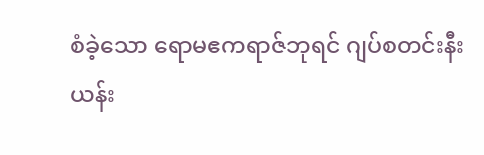စံခဲ့သော ရောမဧကရာဇ်ဘုရင် ဂျပ်စတင်းနီးယန်း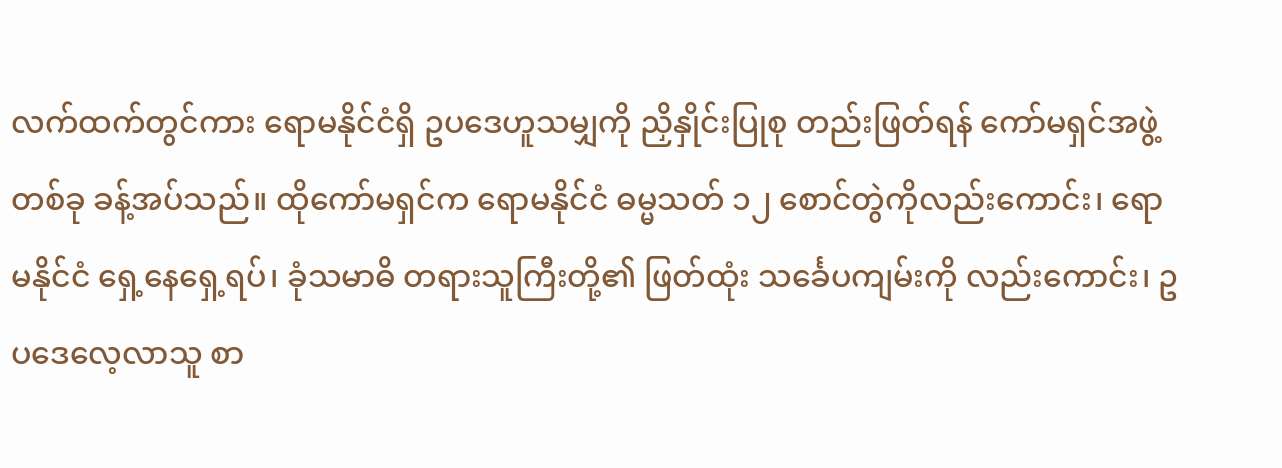လက်ထက်တွင်ကား ရောမနိုင်ငံရှိ ဥပဒေဟူသမျှကို ညှိနှိုင်းပြုစု တည်းဖြတ်ရန် ကော်မရှင်အဖွဲ့တစ်ခု ခန့်အပ်သည်။ ထိုကော်မရှင်က ရောမနိုင်ငံ ဓမ္မသတ် ၁၂ စောင်တွဲကိုလည်းကောင်း၊ ရောမနိုင်ငံ ရှေ့နေရှေ့ရပ်၊ ခုံသမာဓိ တရားသူကြီးတို့၏ ဖြတ်ထုံး သင်္ခေပကျမ်းကို လည်းကောင်း၊ ဥပဒေလေ့လာသူ စာ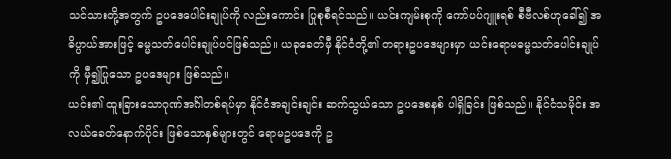သင်သားတို့အတွက် ဥပဒေပေါင်းချုပ်ကို လည်းကောင်း ပြုစုစီရင်သည်။ ယင်းကျမ်းစုကို ကော်ပပ်ဂျူးရစ် စီဗီလစ်ဟုခေါ်၍ အဓိပ္ပာယ်အားဖြင့် ဓမ္မသတ်ပေါင်းချုပ်ပင်ဖြစ်သည်။ ယခုခေတ်မှီ နိုင်ငံတို့၏ တရားဥပဒေများမှာ ယင်းရောမဓမ္မသတ်ပေါင်းချုပ်ကို မှီ၍ပြုသော ဥပဒေများ ဖြစ်သည်။
ယင်း၏ ထူးခြားသောဂုဏ်အင်္ဂါတစ်ရပ်မှာ နိုင်ငံအချင်းချင်း ဆက်သွယ်သော ဥပဒေစနစ် ပါရှိခြင်း ဖြစ်သည်။ နိုင်ငံသမိုင်း အလယ်ခေတ်နောက်ပိုင်း ဖြစ်သောနှစ်များတွင် ရောမဥပဒေကို ဥ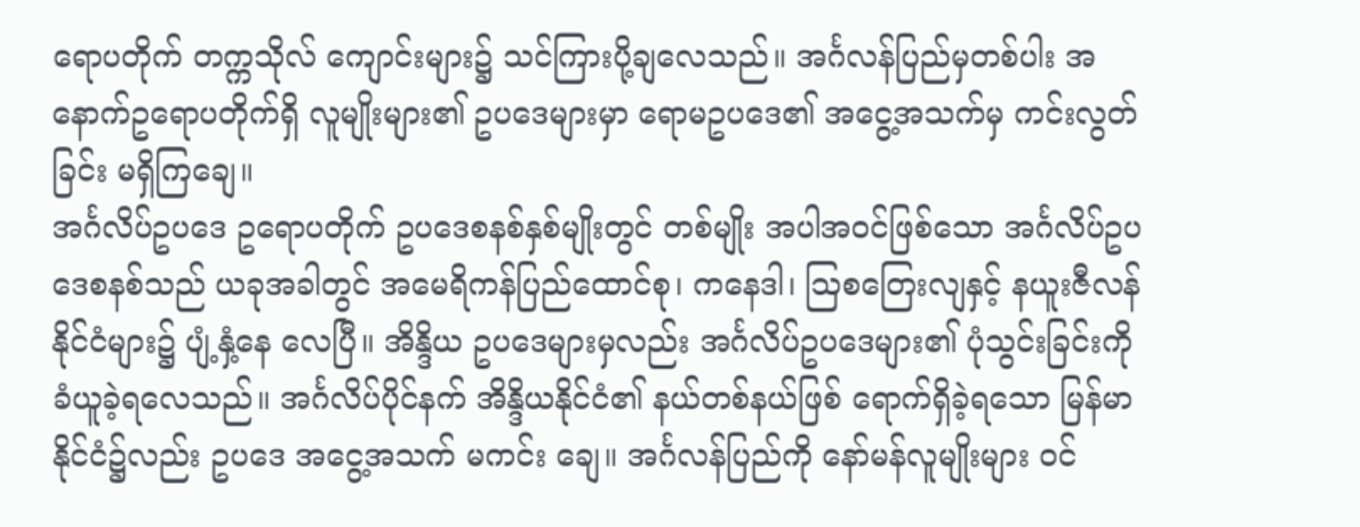ရောပတိုက် တက္ကသိုလ် ကျောင်းများ၌ သင်ကြားပို့ချလေသည်။ အင်္ဂလန်ပြည်မှတစ်ပါး အနောက်ဥရောပတိုက်ရှိ လူမျိုးများ၏ ဥပဒေများမှာ ရောမဥပဒေ၏ အငွေ့အသက်မှ ကင်းလွတ်ခြင်း မရှိကြချေ။
အင်္ဂလိပ်ဥပဒေ ဥရောပတိုက် ဥပဒေစနစ်နှစ်မျိုးတွင် တစ်မျိုး အပါအဝင်ဖြစ်သော အင်္ဂလိပ်ဥပဒေစနစ်သည် ယခုအခါတွင် အမေရိကန်ပြည်ထောင်စု၊ ကနေဒါ၊ ဩစတြေးလျနှင့် နယူးဇီလန်နိုင်ငံများ၌ ပျံ့နှံ့နေ လေပြီ။ အိန္ဒိယ ဥပဒေများမှလည်း အင်္ဂလိပ်ဥပဒေများ၏ ပုံသွင်းခြင်းကို ခံယူခဲ့ရလေသည်။ အင်္ဂလိပ်ပိုင်နက် အိန္ဒိယနိုင်ငံ၏ နယ်တစ်နယ်ဖြစ် ရောက်ရှိခဲ့ရသော မြန်မာနိုင်ငံ၌လည်း ဥပဒေ အငွေ့အသက် မကင်း ချေ။ အင်္ဂလန်ပြည်ကို နော်မန်လူမျိုးများ ဝင်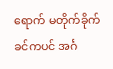ရောက် မတိုက်ခိုက်ခင်ကပင် အင်္ဂ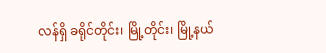လန်ရှိ ခရိုင်တိုင်း၊ မြို့တိုင်း၊ မြို့နယ်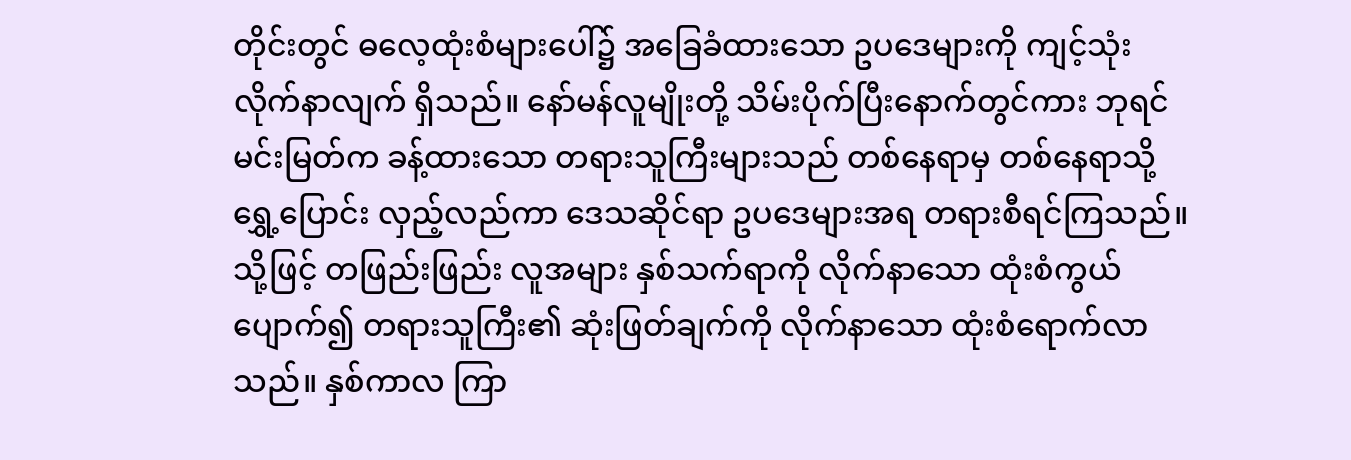တိုင်းတွင် ဓလေ့ထုံးစံများပေါ်၌ အခြေခံထားသော ဥပဒေများကို ကျင့်သုံးလိုက်နာလျက် ရှိသည်။ နော်မန်လူမျိုးတို့ သိမ်းပိုက်ပြီးနောက်တွင်ကား ဘုရင်မင်းမြတ်က ခန့်ထားသော တရားသူကြီးများသည် တစ်နေရာမှ တစ်နေရာသို့ ရွှေ့ပြောင်း လှည့်လည်ကာ ဒေသဆိုင်ရာ ဥပဒေများအရ တရားစီရင်ကြသည်။ သို့ဖြင့် တဖြည်းဖြည်း လူအများ နှစ်သက်ရာကို လိုက်နာသော ထုံးစံကွယ်ပျောက်၍ တရားသူကြီး၏ ဆုံးဖြတ်ချက်ကို လိုက်နာသော ထုံးစံရောက်လာသည်။ နှစ်ကာလ ကြာ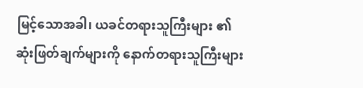မြင့်သောအခါ၊ ယခင်တရားသူကြီးများ ၏ ဆုံးဖြတ်ချက်များကို နောက်တရားသူကြီးများ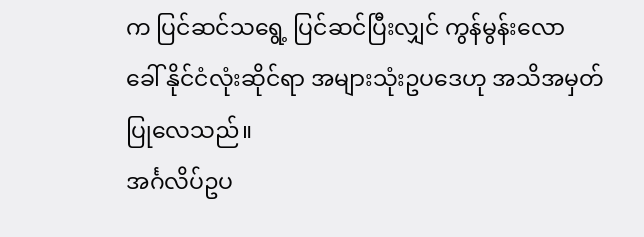က ပြင်ဆင်သရွေ့ ပြင်ဆင်ပြီးလျှင် ကွန်မွန်းလော ခေါ် နိုင်ငံလုံးဆိုင်ရာ အများသုံးဥပဒေဟု အသိအမှတ်ပြုလေသည်။
အင်္ဂလိပ်ဥပ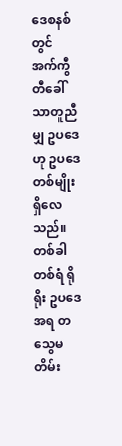ဒေစနစ်တွင် အက်ကွီတီခေါ် သာတူညီမျှ ဥပဒေဟု ဥပဒေတစ်မျိုး ရှိလေသည်။ တစ်ခါတစ်ရံ ရိုရိုး ဥပဒေအရ တသွေမတိမ်း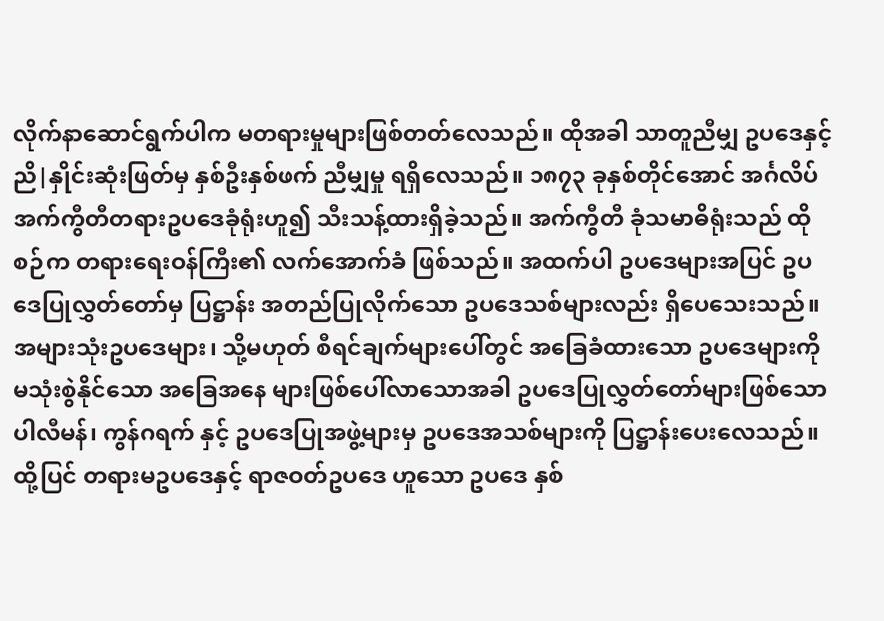လိုက်နာဆောင်ရွက်ပါက မတရားမှုများဖြစ်တတ်လေသည်။ ထိုအခါ သာတူညီမျှ ဥပဒေနှင့် ညိ|နှိုင်းဆုံးဖြတ်မှ နှစ်ဦးနှစ်ဖက် ညီမျှမှု ရရှိလေသည်။ ၁၈၇၃ ခုနှစ်တိုင်အောင် အင်္ဂလိပ် အက်ကွီတီတရားဥပဒေခုံရုံးဟူ၍ သီးသန့်ထားရှိခဲ့သည်။ အက်ကွီတီ ခုံသမာဓိရုံးသည် ထိုစဉ်က တရားရေးဝန်ကြီး၏ လက်အောက်ခံ ဖြစ်သည်။ အထက်ပါ ဥပဒေများအပြင် ဥပဒေပြုလွှတ်တော်မှ ပြဋ္ဌာန်း အတည်ပြုလိုက်သော ဥပဒေသစ်များလည်း ရှိပေသေးသည်။ အများသုံးဥပဒေများ၊ သို့မဟုတ် စီရင်ချက်များပေါ်တွင် အခြေခံထားသော ဥပဒေများကို မသုံးစွဲနိုင်သော အခြေအနေ များဖြစ်ပေါ်လာသောအခါ ဥပဒေပြုလွှတ်တော်များဖြစ်သော ပါလီမန်၊ ကွန်ဂရက် နှင့် ဥပဒေပြုအဖွဲ့များမှ ဥပဒေအသစ်များကို ပြဋ္ဌာန်းပေးလေသည်။
ထို့ပြင် တရားမဥပဒေနှင့် ရာဇဝတ်ဥပဒေ ဟူသော ဥပဒေ နှစ်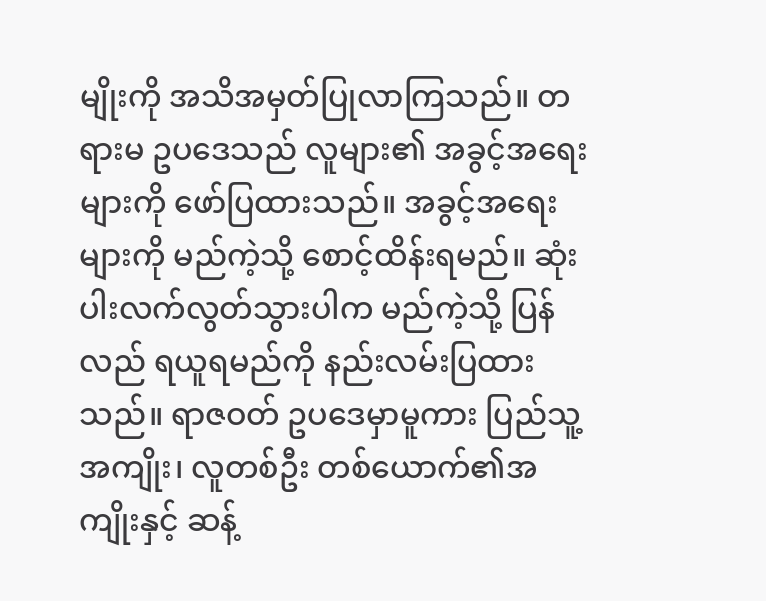မျိုးကို အသိအမှတ်ပြုလာကြသည်။ တရားမ ဥပဒေသည် လူများ၏ အခွင့်အရေးများကို ဖော်ပြထားသည်။ အခွင့်အရေး များကို မည်ကဲ့သို့ စောင့်ထိန်းရမည်။ ဆုံးပါးလက်လွတ်သွားပါက မည်ကဲ့သို့ ပြန်လည် ရယူရမည်ကို နည်းလမ်းပြထားသည်။ ရာဇဝတ် ဥပဒေမှာမူကား ပြည်သူ့အကျိုး၊ လူတစ်ဦး တစ်ယောက်၏အကျိုးနှင့် ဆန့်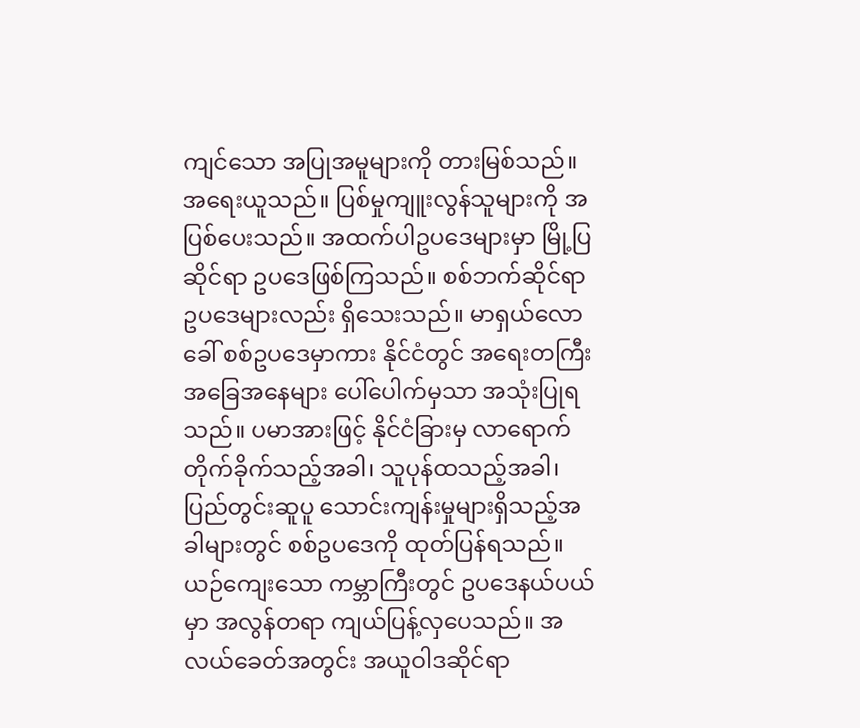ကျင်သော အပြုအမူများကို တားမြစ်သည်။ အရေးယူသည်။ ပြစ်မှုကျူးလွန်သူများကို အပြစ်ပေးသည်။ အထက်ပါဥပဒေများမှာ မြို့ပြဆိုင်ရာ ဥပဒေဖြစ်ကြသည်။ စစ်ဘက်ဆိုင်ရာ ဥပဒေများလည်း ရှိသေးသည်။ မာရှယ်လောခေါ် စစ်ဥပဒေမှာကား နိုင်ငံတွင် အရေးတကြီး အခြေအနေများ ပေါ်ပေါက်မှသာ အသုံးပြုရ သည်။ ပမာအားဖြင့် နိုင်ငံခြားမှ လာရောက်တိုက်ခိုက်သည့်အခါ၊ သူပုန်ထသည့်အခါ၊ ပြည်တွင်းဆူပူ သောင်းကျန်းမှုများရှိသည့်အခါများတွင် စစ်ဥပဒေကို ထုတ်ပြန်ရသည်။
ယဉ်ကျေးသော ကမ္ဘာကြီးတွင် ဥပဒေနယ်ပယ်မှာ အလွန်တရာ ကျယ်ပြန့်လှပေသည်။ အလယ်ခေတ်အတွင်း အယူဝါဒဆိုင်ရာ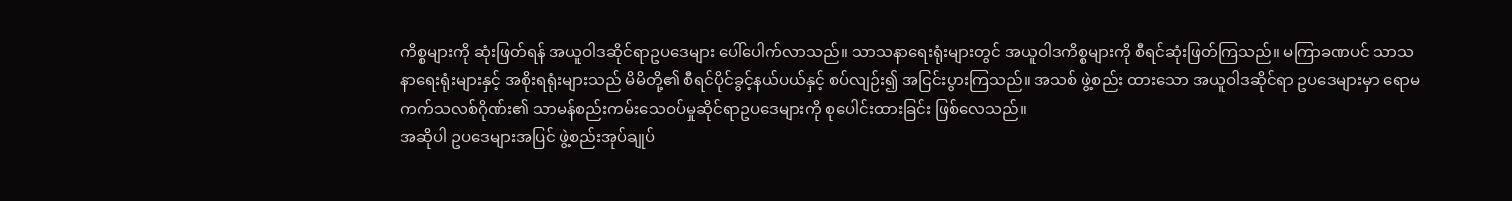ကိစ္စများကို ဆုံးဖြတ်ရန် အယူဝါဒဆိုင်ရာဥပဒေများ ပေါ်ပေါက်လာသည်။ သာသနာရေးရုံးများတွင် အယူဝါဒကိစ္စများကို စီရင်ဆုံးဖြတ်ကြသည်။ မကြာခဏပင် သာသနာရေးရုံးများနှင့် အစိုးရရုံးများသည် မိမိတို့၏ စီရင်ပိုင်ခွင့်နယ်ပယ်နှင့် စပ်လျဉ်း၍ အငြင်းပွားကြသည်။ အသစ် ဖွဲ့စည်း ထားသော အယူဝါဒဆိုင်ရာ ဥပဒေများမှာ ရောမကက်သလစ်ဂိုဏ်း၏ သာမန်စည်းကမ်းသေဝပ်မှုဆိုင်ရာဥပဒေများကို စုပေါင်းထားခြင်း ဖြစ်လေသည်။
အဆိုပါ ဥပဒေများအပြင် ဖွဲ့စည်းအုပ်ချုပ်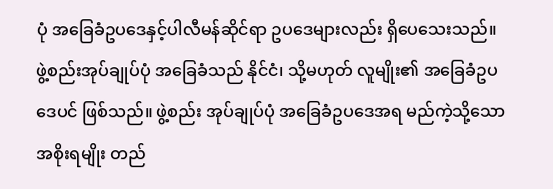ပုံ အခြေခံဥပဒေနှင့်ပါလီမန်ဆိုင်ရာ ဥပဒေများလည်း ရှိပေသေးသည်။ ဖွဲ့စည်းအုပ်ချုပ်ပုံ အခြေခံသည် နိုင်ငံ၊ သို့မဟုတ် လူမျိုး၏ အခြေခံဥပဒေပင် ဖြစ်သည်။ ဖွဲ့စည်း အုပ်ချုပ်ပုံ အခြေခံဥပဒေအရ မည်ကဲ့သို့သော အစိုးရမျိုး တည်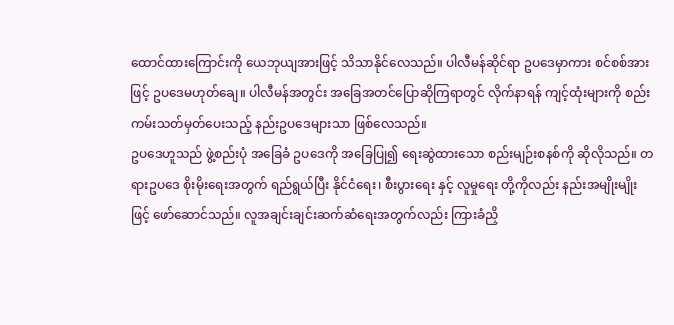ထောင်ထားကြောင်းကို ယေဘုယျအားဖြင့် သိသာနိုင်လေသည်။ ပါလီမန်ဆိုင်ရာ ဥပဒေမှာကား စင်စစ်အားဖြင့် ဥပဒေမဟုတ်ချေ။ ပါလီမန်အတွင်း အခြေအတင်ပြောဆိုကြရာတွင် လိုက်နာရန် ကျင့်ထုံးများကို စည်းကမ်းသတ်မှတ်ပေးသည့် နည်းဥပဒေများသာ ဖြစ်လေသည်။
ဥပဒေဟူသည် ဖွဲ့စည်းပုံ အခြေခံ ဥပဒေကို အခြေပြု၍ ရေးဆွဲထားသော စည်းမျဉ်းစနစ်ကို ဆိုလိုသည်။ တရားဥပဒေ စိုးမိုးရေးအတွက် ရည်ရွယ်ပြီး နိုင်ငံရေး၊ စီးပွားရေး နှင့် လူမှုရေး တို့ကိုလည်း နည်းအမျိုးမျိုး ဖြင့် ဖော်ဆောင်သည်။ လူအချင်းချင်းဆက်ဆံရေးအတွက်လည်း ကြားခံညှိ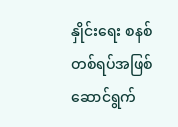နှိုင်းရေး စနစ်တစ်ရပ်အဖြစ် ဆောင်ရွက်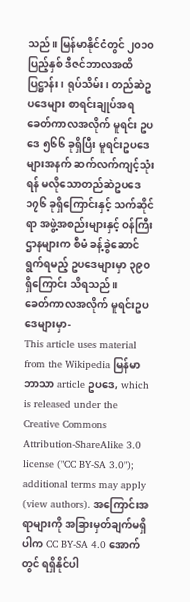သည်။ မြန်မာနိုင်ငံတွင် ၂၀၁၀ ပြည့်နှစ် ဒီဇင်ဘာလအထိ ပြဋ္ဌာန်း၊ ရုပ်သိမ်း၊ တည်ဆဲဥပဒေများ စာရင်းချုပ်အရ ခေတ်ကာလအလိုက် မူရင်း ဥပဒေ ၅၆၆ ခုရှိပြီး မူရင်းဥပဒေများအနက် ဆက်လက်ကျင့်သုံးရန် မလိုသောတည်ဆဲဥပဒေ ၁၇၆ ခုရှိကြောင်းနှင့် သက်ဆိုင်ရာ အဖွဲ့အစည်းများနှင့် ဝန်ကြီးဌာနများက စီမံ ခန့်ခွဲဆောင်ရွက်ရမည့် ဥပဒေများမှာ ၃၉၀ ရှိကြောင်း သိရသည်။
ခေတ်ကာလအလိုက် မူရင်းဥပဒေများမှာ-
This article uses material from the Wikipedia မြန်မာဘာသာ article ဥပဒေ, which is released under the Creative Commons Attribution-ShareAlike 3.0 license ("CC BY-SA 3.0"); additional terms may apply (view authors). အကြောင်းအရာများကို အခြားမှတ်ချက်မရှိပါက CC BY-SA 4.0 အောက်တွင် ရရှိနိုင်ပါ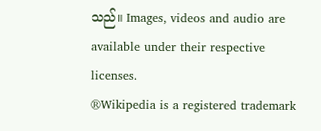သည်။ Images, videos and audio are available under their respective licenses.
®Wikipedia is a registered trademark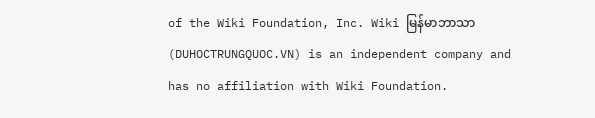of the Wiki Foundation, Inc. Wiki မြန်မာဘာသာ (DUHOCTRUNGQUOC.VN) is an independent company and has no affiliation with Wiki Foundation.